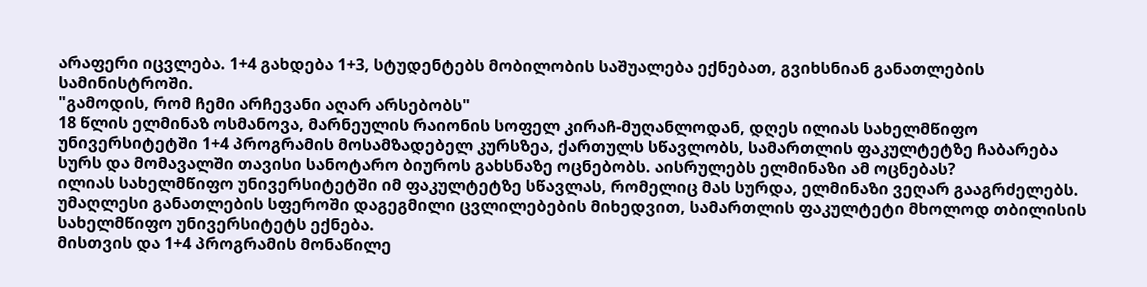არაფერი იცვლება. 1+4 გახდება 1+3, სტუდენტებს მობილობის საშუალება ექნებათ, გვიხსნიან განათლების სამინისტროში.
"გამოდის, რომ ჩემი არჩევანი აღარ არსებობს"
18 წლის ელმინაზ ოსმანოვა, მარნეულის რაიონის სოფელ კირაჩ-მუღანლოდან, დღეს ილიას სახელმწიფო უნივერსიტეტში 1+4 პროგრამის მოსამზადებელ კურსზეა, ქართულს სწავლობს, სამართლის ფაკულტეტზე ჩაბარება სურს და მომავალში თავისი სანოტარო ბიუროს გახსნაზე ოცნებობს. აისრულებს ელმინაზი ამ ოცნებას?
ილიას სახელმწიფო უნივერსიტეტში იმ ფაკულტეტზე სწავლას, რომელიც მას სურდა, ელმინაზი ვეღარ გააგრძელებს. უმაღლესი განათლების სფეროში დაგეგმილი ცვლილებების მიხედვით, სამართლის ფაკულტეტი მხოლოდ თბილისის სახელმწიფო უნივერსიტეტს ექნება.
მისთვის და 1+4 პროგრამის მონაწილე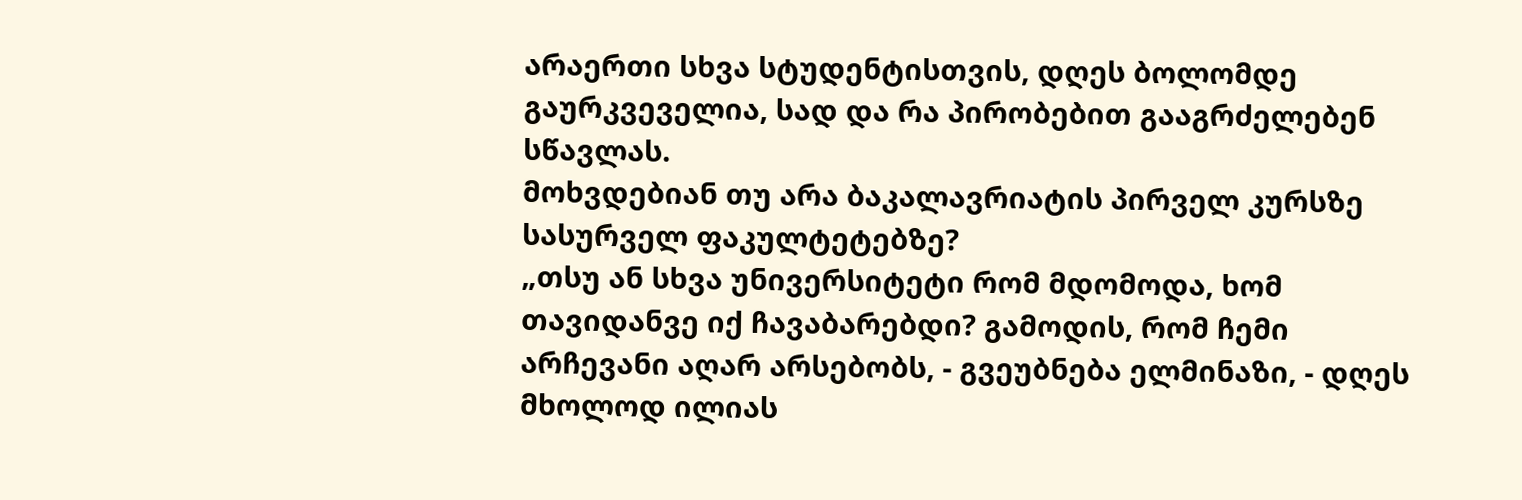არაერთი სხვა სტუდენტისთვის, დღეს ბოლომდე გაურკვეველია, სად და რა პირობებით გააგრძელებენ სწავლას.
მოხვდებიან თუ არა ბაკალავრიატის პირველ კურსზე სასურველ ფაკულტეტებზე?
„თსუ ან სხვა უნივერსიტეტი რომ მდომოდა, ხომ თავიდანვე იქ ჩავაბარებდი? გამოდის, რომ ჩემი არჩევანი აღარ არსებობს, - გვეუბნება ელმინაზი, - დღეს მხოლოდ ილიას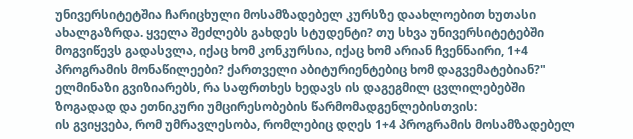უნივერსიტეტშია ჩარიცხული მოსამზადებელ კურსზე დაახლოებით ხუთასი ახალგაზრდა. ყველა შეძლებს გახდეს სტუდენტი? თუ სხვა უნივერსიტეტებში მოგვიწევს გადასვლა, იქაც ხომ კონკურსია, იქაც ხომ არიან ჩვენნაირი, 1+4 პროგრამის მონაწილეები? ქართველი აბიტურიენტებიც ხომ დაგვემატებიან?"
ელმინაზი გვიზიარებს, რა საფრთხეს ხედავს ის დაგეგმილ ცვლილებებში ზოგადად და ეთნიკური უმცირესობების წარმომადგენლებისთვის:
ის გვიყვება, რომ უმრავლესობა, რომლებიც დღეს 1+4 პროგრამის მოსამზადებელ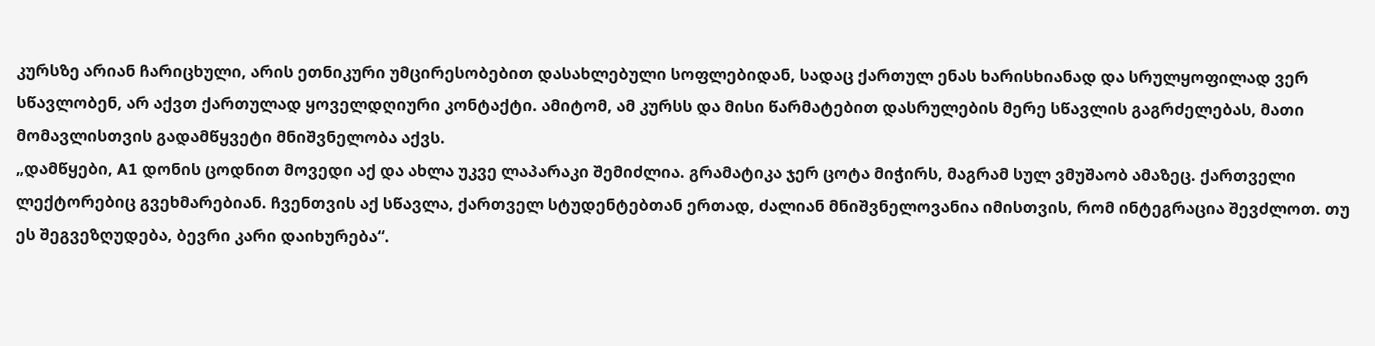კურსზე არიან ჩარიცხული, არის ეთნიკური უმცირესობებით დასახლებული სოფლებიდან, სადაც ქართულ ენას ხარისხიანად და სრულყოფილად ვერ სწავლობენ, არ აქვთ ქართულად ყოველდღიური კონტაქტი. ამიტომ, ამ კურსს და მისი წარმატებით დასრულების მერე სწავლის გაგრძელებას, მათი მომავლისთვის გადამწყვეტი მნიშვნელობა აქვს.
„დამწყები, A1 დონის ცოდნით მოვედი აქ და ახლა უკვე ლაპარაკი შემიძლია. გრამატიკა ჯერ ცოტა მიჭირს, მაგრამ სულ ვმუშაობ ამაზეც. ქართველი ლექტორებიც გვეხმარებიან. ჩვენთვის აქ სწავლა, ქართველ სტუდენტებთან ერთად, ძალიან მნიშვნელოვანია იმისთვის, რომ ინტეგრაცია შევძლოთ. თუ ეს შეგვეზღუდება, ბევრი კარი დაიხურება“.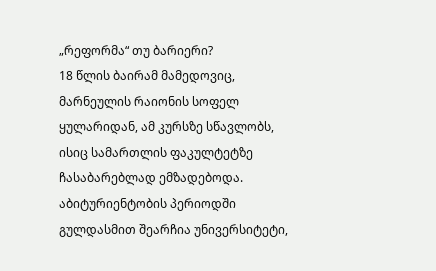„რეფორმა“ თუ ბარიერი?
18 წლის ბაირამ მამედოვიც, მარნეულის რაიონის სოფელ ყულარიდან, ამ კურსზე სწავლობს, ისიც სამართლის ფაკულტეტზე ჩასაბარებლად ემზადებოდა.
აბიტურიენტობის პერიოდში გულდასმით შეარჩია უნივერსიტეტი,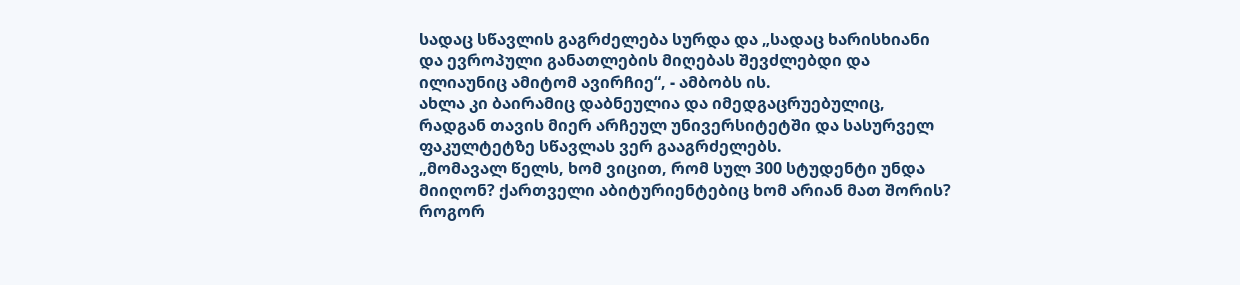სადაც სწავლის გაგრძელება სურდა და „სადაც ხარისხიანი და ევროპული განათლების მიღებას შევძლებდი და ილიაუნიც ამიტომ ავირჩიე“, - ამბობს ის.
ახლა კი ბაირამიც დაბნეულია და იმედგაცრუებულიც, რადგან თავის მიერ არჩეულ უნივერსიტეტში და სასურველ ფაკულტეტზე სწავლას ვერ გააგრძელებს.
„მომავალ წელს, ხომ ვიცით, რომ სულ 300 სტუდენტი უნდა მიიღონ? ქართველი აბიტურიენტებიც ხომ არიან მათ შორის? როგორ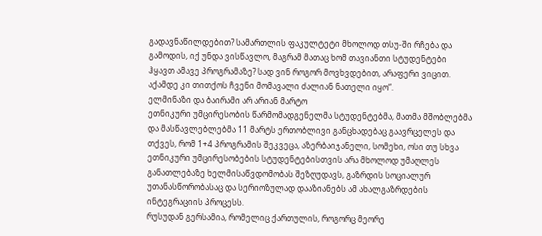გადავნაწილდებით? სამართლის ფაკულტეტი მხოლოდ თსუ-ში რჩება და გამოდის, იქ უნდა ვისწავლო, მაგრამ მათაც ხომ თავიანთი სტუდენტები ჰყავთ ამავე პროგრამაზე? სად ვინ როგორ მოვხვდებით, არაფერი ვიცით. აქამდე კი თითქოს ჩვენი მომავალი ძალიან ნათელი იყო“.
ელმინაზი და ბაირამი არ არიან მარტო
ეთნიკური უმცირესობის წარმომადგენელმა სტუდენტებმა, მათმა მშობლებმა და მასწავლებლებმა 11 მარტს ერთობლივი განცხადებაც გაავრცელეს და თქვეს, რომ 1+4 პროგრამის შეკვეცა, აზერბაიჯანელი, სომეხი, ოსი თუ სხვა ეთნიკური უმცირესობების სტუდენტებისთვის არა მხოლოდ უმაღლეს განათლებაზე ხელმისაწვდომობას შეზღუდავს, გაზრდის სოციალურ უთანასწორობასაც და სერიოზულად დააზიანებს ამ ახალგაზრდების ინტეგრაციის პროცესს.
რუსუდან გერსამია, რომელიც ქართულის, როგორც მეორე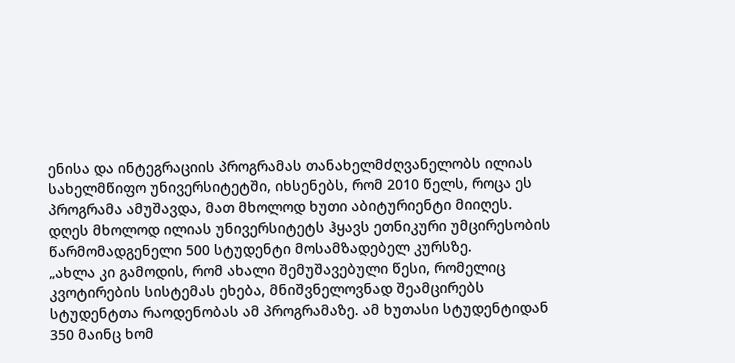ენისა და ინტეგრაციის პროგრამას თანახელმძღვანელობს ილიას სახელმწიფო უნივერსიტეტში, იხსენებს, რომ 2010 წელს, როცა ეს პროგრამა ამუშავდა, მათ მხოლოდ ხუთი აბიტურიენტი მიიღეს.
დღეს მხოლოდ ილიას უნივერსიტეტს ჰყავს ეთნიკური უმცირესობის წარმომადგენელი 500 სტუდენტი მოსამზადებელ კურსზე.
„ახლა კი გამოდის, რომ ახალი შემუშავებული წესი, რომელიც კვოტირების სისტემას ეხება, მნიშვნელოვნად შეამცირებს სტუდენტთა რაოდენობას ამ პროგრამაზე. ამ ხუთასი სტუდენტიდან 350 მაინც ხომ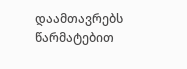დაამთავრებს წარმატებით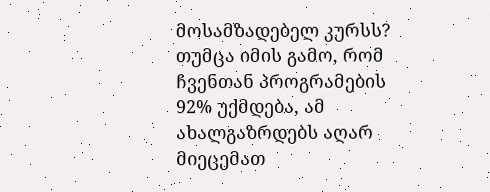მოსამზადებელ კურსს? თუმცა იმის გამო, რომ ჩვენთან პროგრამების 92% უქმდება, ამ ახალგაზრდებს აღარ მიეცემათ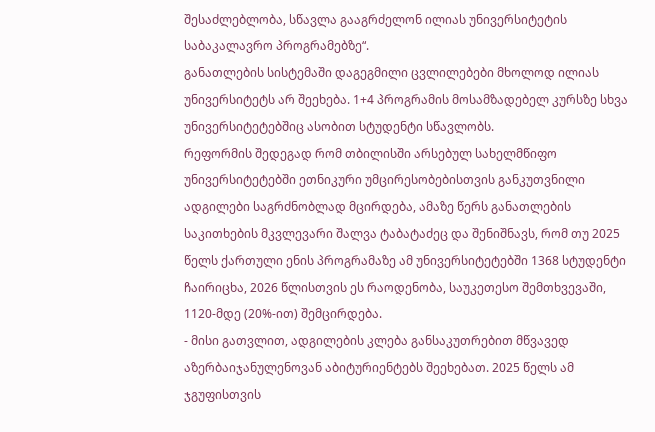შესაძლებლობა, სწავლა გააგრძელონ ილიას უნივერსიტეტის საბაკალავრო პროგრამებზე“.
განათლების სისტემაში დაგეგმილი ცვლილებები მხოლოდ ილიას უნივერსიტეტს არ შეეხება. 1+4 პროგრამის მოსამზადებელ კურსზე სხვა უნივერსიტეტებშიც ასობით სტუდენტი სწავლობს.
რეფორმის შედეგად რომ თბილისში არსებულ სახელმწიფო უნივერსიტეტებში ეთნიკური უმცირესობებისთვის განკუთვნილი ადგილები საგრძნობლად მცირდება, ამაზე წერს განათლების საკითხების მკვლევარი შალვა ტაბატაძეც და შენიშნავს, რომ თუ 2025 წელს ქართული ენის პროგრამაზე ამ უნივერსიტეტებში 1368 სტუდენტი ჩაირიცხა, 2026 წლისთვის ეს რაოდენობა, საუკეთესო შემთხვევაში, 1120-მდე (20%-ით) შემცირდება.
- მისი გათვლით, ადგილების კლება განსაკუთრებით მწვავედ აზერბაიჯანულენოვან აბიტურიენტებს შეეხებათ. 2025 წელს ამ ჯგუფისთვის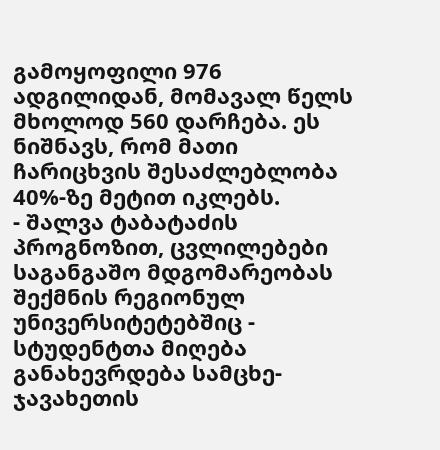გამოყოფილი 976 ადგილიდან, მომავალ წელს მხოლოდ 560 დარჩება. ეს ნიშნავს, რომ მათი ჩარიცხვის შესაძლებლობა 40%-ზე მეტით იკლებს.
- შალვა ტაბატაძის პროგნოზით, ცვლილებები საგანგაშო მდგომარეობას შექმნის რეგიონულ უნივერსიტეტებშიც - სტუდენტთა მიღება განახევრდება სამცხე-ჯავახეთის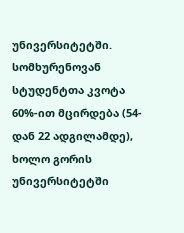უნივერსიტეტში. სომხურენოვან სტუდენტთა კვოტა 60%-ით მცირდება (54-დან 22 ადგილამდე), ხოლო გორის უნივერსიტეტში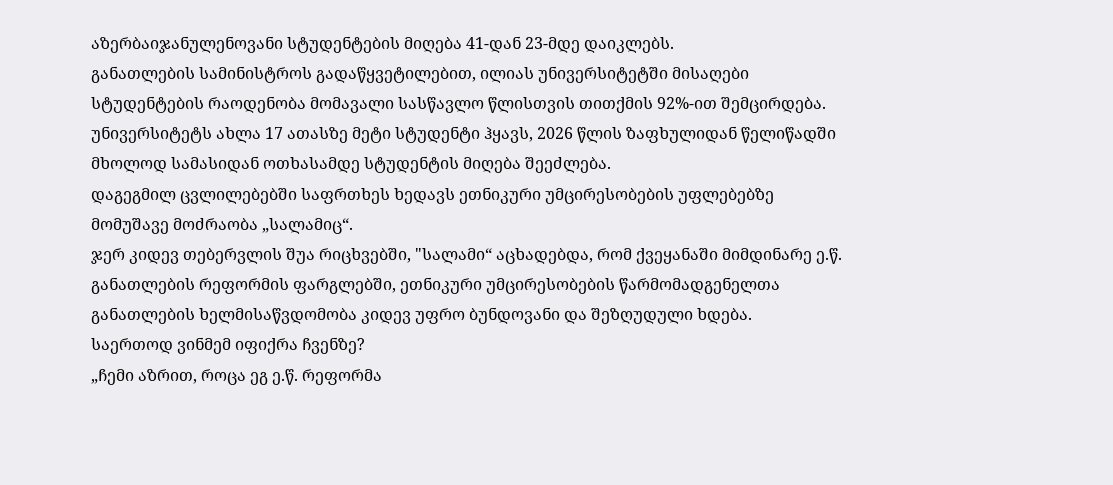აზერბაიჯანულენოვანი სტუდენტების მიღება 41-დან 23-მდე დაიკლებს.
განათლების სამინისტროს გადაწყვეტილებით, ილიას უნივერსიტეტში მისაღები სტუდენტების რაოდენობა მომავალი სასწავლო წლისთვის თითქმის 92%-ით შემცირდება. უნივერსიტეტს ახლა 17 ათასზე მეტი სტუდენტი ჰყავს, 2026 წლის ზაფხულიდან წელიწადში მხოლოდ სამასიდან ოთხასამდე სტუდენტის მიღება შეეძლება.
დაგეგმილ ცვლილებებში საფრთხეს ხედავს ეთნიკური უმცირესობების უფლებებზე მომუშავე მოძრაობა „სალამიც“.
ჯერ კიდევ თებერვლის შუა რიცხვებში, "სალამი“ აცხადებდა, რომ ქვეყანაში მიმდინარე ე.წ. განათლების რეფორმის ფარგლებში, ეთნიკური უმცირესობების წარმომადგენელთა განათლების ხელმისაწვდომობა კიდევ უფრო ბუნდოვანი და შეზღუდული ხდება.
საერთოდ ვინმემ იფიქრა ჩვენზე?
„ჩემი აზრით, როცა ეგ ე.წ. რეფორმა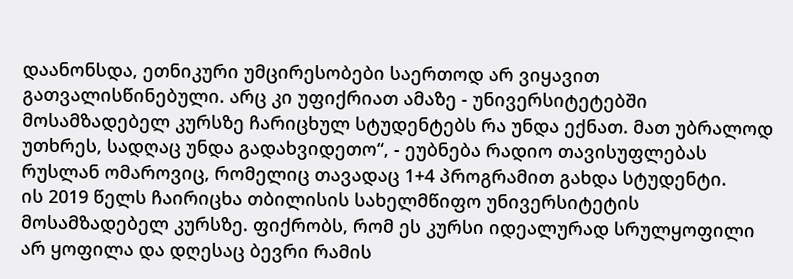დაანონსდა, ეთნიკური უმცირესობები საერთოდ არ ვიყავით გათვალისწინებული. არც კი უფიქრიათ ამაზე - უნივერსიტეტებში მოსამზადებელ კურსზე ჩარიცხულ სტუდენტებს რა უნდა ექნათ. მათ უბრალოდ უთხრეს, სადღაც უნდა გადახვიდეთო“, - ეუბნება რადიო თავისუფლებას რუსლან ომაროვიც, რომელიც თავადაც 1+4 პროგრამით გახდა სტუდენტი.
ის 2019 წელს ჩაირიცხა თბილისის სახელმწიფო უნივერსიტეტის მოსამზადებელ კურსზე. ფიქრობს, რომ ეს კურსი იდეალურად სრულყოფილი არ ყოფილა და დღესაც ბევრი რამის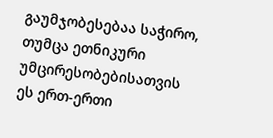გაუმჯობესებაა საჭირო, თუმცა ეთნიკური უმცირესობებისათვის ეს ერთ-ერთი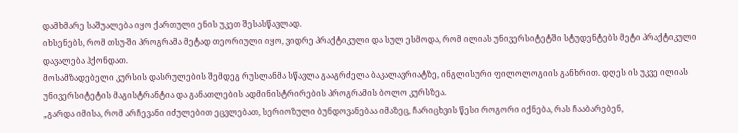დამხმარე საშუალება იყო ქართული ენის უკეთ შესასწავლად.
იხსენებს, რომ თსუ-ში პროგრამა მეტად თეორიული იყო, ვიდრე პრაქტიკული და სულ ესმოდა, რომ ილიას უნივერსიტეტში სტუდენტებს მეტი პრაქტიკული დავალება ჰქონდათ.
მოსამზადებელი კურსის დასრულების შემდეგ რუსლანმა სწავლა გააგრძელა ბაკალავრიატზე, ინგლისური ფილოლოგიის განხრით. დღეს ის უკვე ილიას უნივერსიტეტის მაგისტრანტია და განათლების ადმინისტრირების პროგრამის ბოლო კურსზეა.
„გარდა იმისა, რომ არჩევანი იძულებით ეცვლებათ, სერიოზული ბუნდოვანებაა იმაზეც, ჩარიცხვის წესი როგორი იქნება, რას ჩააბარებენ,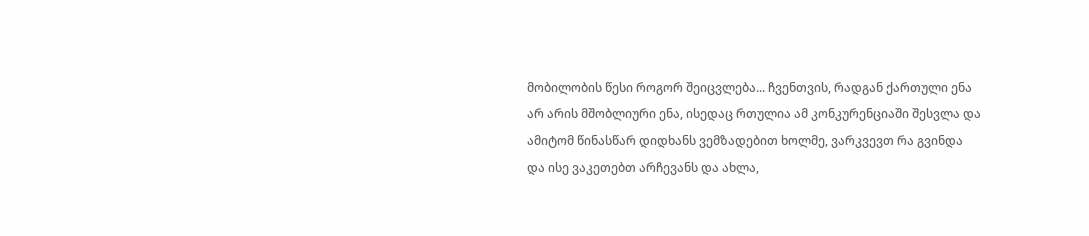მობილობის წესი როგორ შეიცვლება... ჩვენთვის, რადგან ქართული ენა არ არის მშობლიური ენა, ისედაც რთულია ამ კონკურენციაში შესვლა და ამიტომ წინასწარ დიდხანს ვემზადებით ხოლმე, ვარკვევთ რა გვინდა და ისე ვაკეთებთ არჩევანს და ახლა,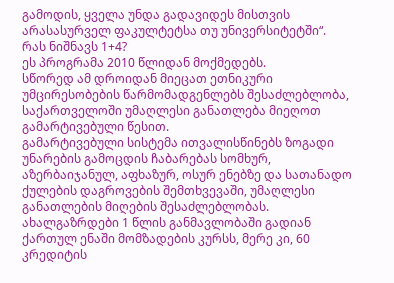გამოდის, ყველა უნდა გადავიდეს მისთვის არასასურველ ფაკულტეტსა თუ უნივერსიტეტში“.
რას ნიშნავს 1+4?
ეს პროგრამა 2010 წლიდან მოქმედებს.
სწორედ ამ დროიდან მიეცათ ეთნიკური უმცირესობების წარმომადგენლებს შესაძლებლობა, საქართველოში უმაღლესი განათლება მიეღოთ გამარტივებული წესით.
გამარტივებული სისტემა ითვალისწინებს ზოგადი უნარების გამოცდის ჩაბარებას სომხურ, აზერბაიჯანულ, აფხაზურ, ოსურ ენებზე და სათანადო ქულების დაგროვების შემთხვევაში, უმაღლესი განათლების მიღების შესაძლებლობას.
ახალგაზრდები 1 წლის განმავლობაში გადიან ქართულ ენაში მომზადების კურსს, მერე კი, 60 კრედიტის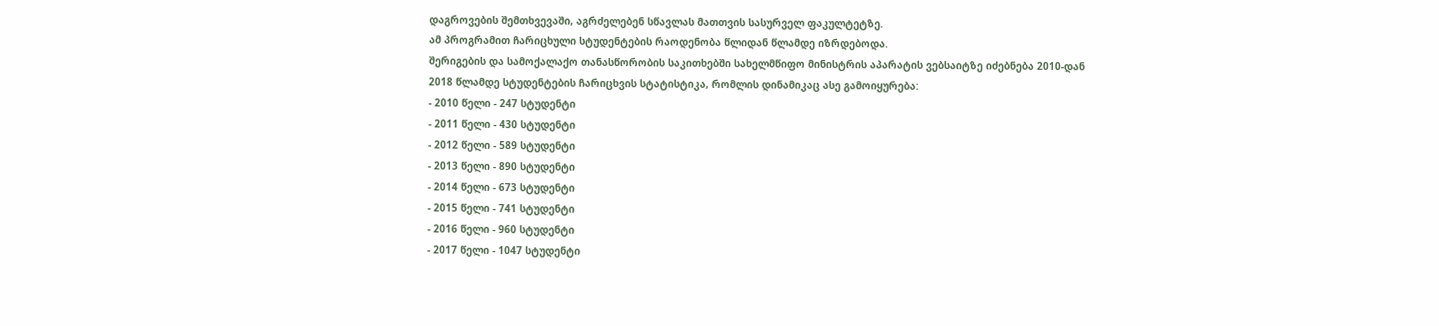დაგროვების შემთხვევაში, აგრძელებენ სწავლას მათთვის სასურველ ფაკულტეტზე.
ამ პროგრამით ჩარიცხული სტუდენტების რაოდენობა წლიდან წლამდე იზრდებოდა.
შერიგების და სამოქალაქო თანასწორობის საკითხებში სახელმწიფო მინისტრის აპარატის ვებსაიტზე იძებნება 2010-დან 2018 წლამდე სტუდენტების ჩარიცხვის სტატისტიკა, რომლის დინამიკაც ასე გამოიყურება:
- 2010 წელი - 247 სტუდენტი
- 2011 წელი - 430 სტუდენტი
- 2012 წელი - 589 სტუდენტი
- 2013 წელი - 890 სტუდენტი
- 2014 წელი - 673 სტუდენტი
- 2015 წელი - 741 სტუდენტი
- 2016 წელი - 960 სტუდენტი
- 2017 წელი - 1047 სტუდენტი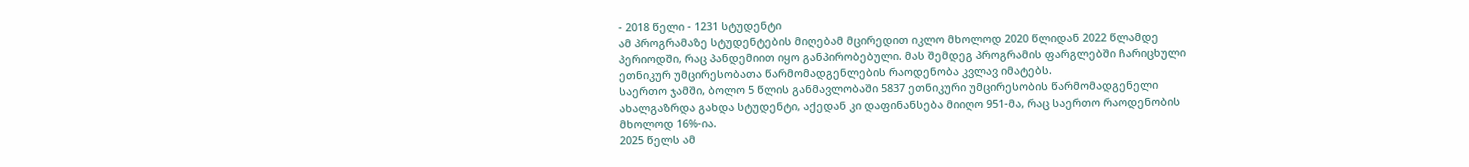- 2018 წელი - 1231 სტუდენტი
ამ პროგრამაზე სტუდენტების მიღებამ მცირედით იკლო მხოლოდ 2020 წლიდან 2022 წლამდე პერიოდში, რაც პანდემიით იყო განპირობებული. მას შემდეგ პროგრამის ფარგლებში ჩარიცხული ეთნიკურ უმცირესობათა წარმომადგენლების რაოდენობა კვლავ იმატებს.
საერთო ჯამში, ბოლო 5 წლის განმავლობაში 5837 ეთნიკური უმცირესობის წარმომადგენელი ახალგაზრდა გახდა სტუდენტი, აქედან კი დაფინანსება მიიღო 951-მა, რაც საერთო რაოდენობის მხოლოდ 16%-ია.
2025 წელს ამ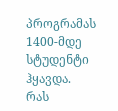პროგრამას 1400-მდე სტუდენტი ჰყავდა.
რას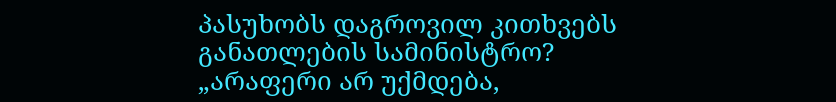პასუხობს დაგროვილ კითხვებს განათლების სამინისტრო?
„არაფერი არ უქმდება,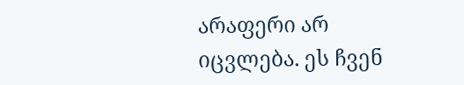არაფერი არ იცვლება. ეს ჩვენ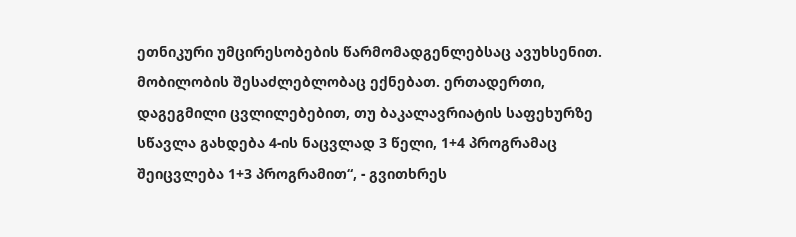ეთნიკური უმცირესობების წარმომადგენლებსაც ავუხსენით. მობილობის შესაძლებლობაც ექნებათ. ერთადერთი, დაგეგმილი ცვლილებებით, თუ ბაკალავრიატის საფეხურზე სწავლა გახდება 4-ის ნაცვლად 3 წელი, 1+4 პროგრამაც შეიცვლება 1+3 პროგრამით“, - გვითხრეს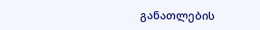განათლების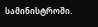სამინისტროში.